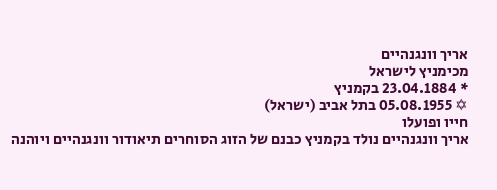אריך וונגנהיים
מכימניץ לישראל
* 23.04.1884 בקמניץ
✡ 05.08.1955 בתל אביב (ישראל)
חייו ופועלו
אריך וונגנהיים נולד בקמניץ כבנם של הזוג הסוחרים תיאודור וונגנהיים ויוהנה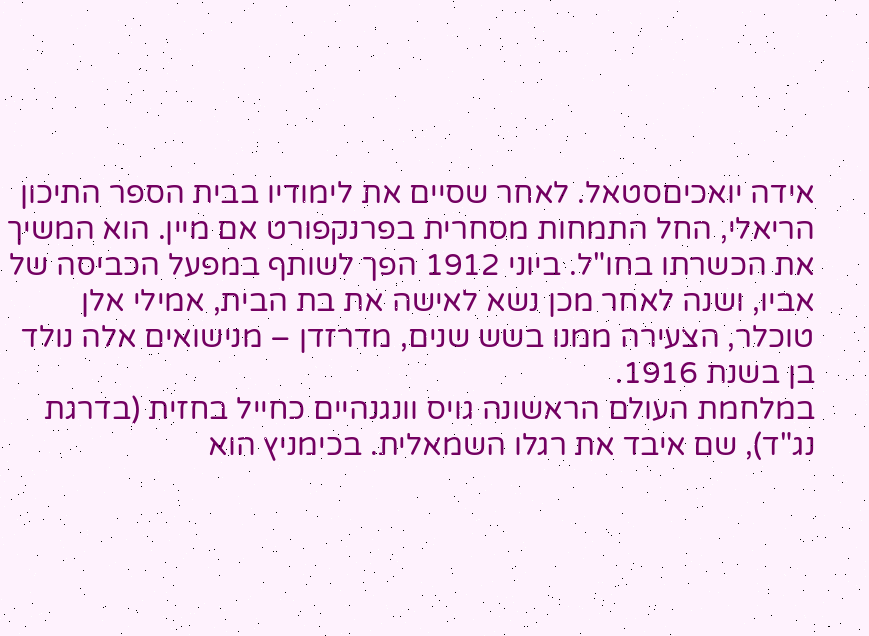אידה יואכיםסטאל. לאחר שסיים את לימודיו בבית הספר התיכון הריאלי, החל התמחות מסחרית בפרנקפורט אם מיין. הוא המשיך את הכשרתו בחו"ל. ביוני 1912 הפך לשותף במפעל הכביסה של אביו, ושנה לאחר מכן נשא לאישה את בת הבית, אמילי אלן טוכלר, הצעירה ממנו בשש שנים, מדרזדן – מנישואים אלה נולד בן בשנת 1916.
במלחמת העולם הראשונה גויס וונגנהיים כחייל בחזית (בדרגת נג"ד), שם איבד את רגלו השמאלית. בכימניץ הוא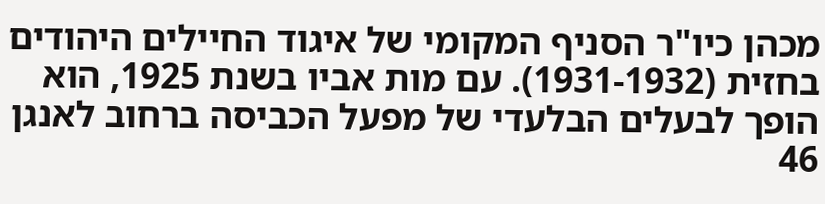מכהן כיו"ר הסניף המקומי של איגוד החיילים היהודים בחזית (1931-1932). עם מות אביו בשנת 1925, הוא הופך לבעלים הבלעדי של מפעל הכביסה ברחוב לאנגן 46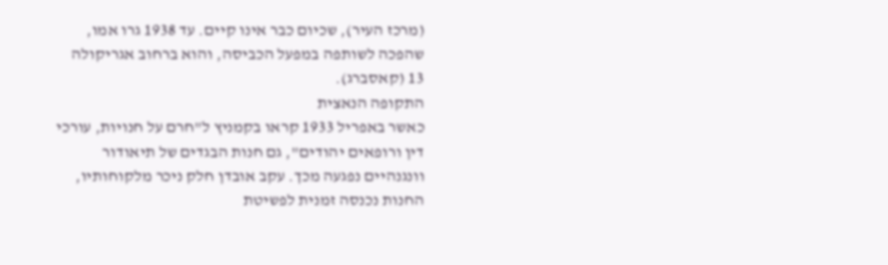(מרכז העיר), שכיום כבר אינו קיים. עד 1938 גרו אמו, שהפכה לשותפה במפעל הכביסה, והוא ברחוב אגריקולה 13 (קאסברג).
התקופה הנאצית
כאשר באפריל 1933 קראו בקמניץ ל"חרם על חנויות, עורכי דין ורופאים יהודים", גם חנות הבגדים של תיאודור וונגנהיים נפגעה מכך. עקב אובדן חלק ניכר מלקוחותיו, החנות נכנסה זמנית לפשיטת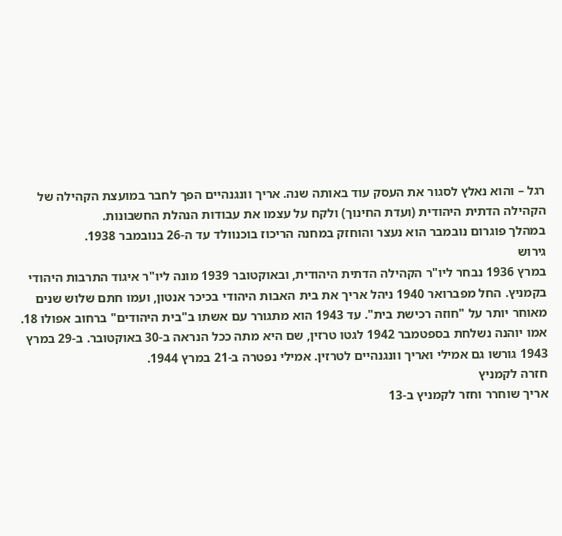רגל – והוא נאלץ לסגור את העסק עוד באותה שנה. אריך וונגנהיים הפך לחבר במועצת הקהילה של הקהילה הדתית היהודית (ועדת החינוך) ולקח על עצמו את עבודות הנהלת החשבונות.
במהלך פוגרום נובמבר הוא נעצר והוחזק במחנה הריכוז בוכנוולד עד ה-26 בנובמבר 1938.
גירוש
במרץ 1936 נבחר ליו"ר הקהילה הדתית היהודית, ובאוקטובר 1939 מונה ליו"ר איגוד התרבות היהודי בקמניץ. החל מפברואר 1940 ניהל אריך את בית האבות היהודי בכיכר אנטון, ועמו חתם שלוש שנים מאוחר יותר על "חוזה רכישת בית". עד 1943 הוא מתגורר עם אשתו ב"בית היהודים" ברחוב אפולו 18.
אמו יוהנה נשלחת בספטמבר 1942 לגטו טרזין, שם היא מתה ככל הנראה ב-30 באוקטובר. ב-29 במרץ 1943 גורשו גם אמילי ואריך וונגנהיים לטרזין. אמילי נפטרה ב-21 במרץ 1944.
חזרה לקמניץ
אריך שוחרר וחזר לקמניץ ב-13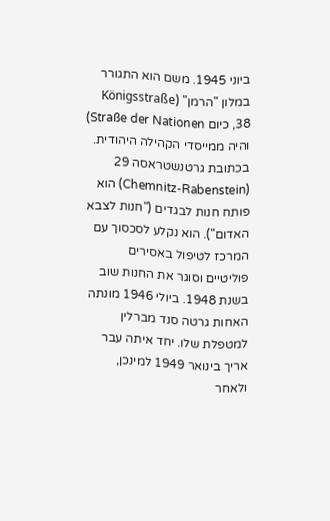ביוני 1945. משם הוא התגורר במלון "הרמן" (Königsstraße 38, כיום Straße der Nationen) והיה ממייסדי הקהילה היהודית.
בכתובת גרטנשטראסה 29 (Chemnitz-Rabenstein) הוא פותח חנות לבגדים ("חנות לצבא האדום"). הוא נקלע לסכסוך עם המרכז לטיפול באסירים פוליטיים וסוגר את החנות שוב בשנת 1948. ביולי 1946 מונתה האחות גרטה סנד מברלין למטפלת שלו. יחד איתה עבר אריך בינואר 1949 למינכן, ולאחר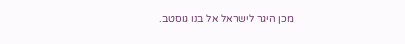מכן היגר לישראל אל בנו גוסטב.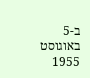ב-5 באוגוסט 1955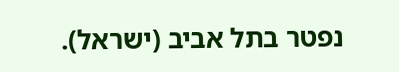נפטר בתל אביב (ישראל).